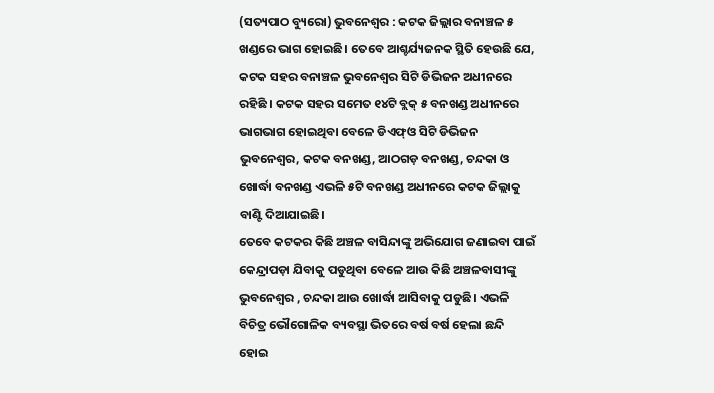(ସତ୍ୟପାଠ ବ୍ୟୁରୋ) ଭୁବନେଶ୍ୱର : କଟକ ଜିଲ୍ଲାର ବନାଞ୍ଚଳ ୫ ଖଣ୍ଡରେ ଭାଗ ହୋଇଛି। ତେବେ ଆଶ୍ଚର୍ଯ୍ୟଜନକ ସ୍ଥିତି ହେଉଛି ଯେ, କଟକ ସହର ବନାଞ୍ଚଳ ଭୁବନେଶ୍ବର ସିଟି ଡିଭିଜନ ଅଧୀନରେ ରହିଛି । କଟକ ସହର ସମେତ ୧୪ଟି ବ୍ଲକ୍ ୫ ବନଖଣ୍ଡ ଅଧୀନରେ ଭାଗଭାଗ ହୋଇଥିବା ବେଳେ ଡିଏଫ୍ଓ ସିଟି ଡିଭିଜନ ଭୁବନେଶ୍ବର, କଟକ ବନଖଣ୍ଡ, ଆଠଗଡ଼ ବନଖଣ୍ଡ, ଚନ୍ଦକା ଓ ଖୋର୍ଦ୍ଧା ବନଖଣ୍ଡ ଏଭଳି ୫ଟି ବନଖଣ୍ଡ ଅଧୀନରେ କଟକ ଜିଲ୍ଲାକୁ ବାଣ୍ଟି ଦିଆଯାଇଛି।
ତେବେ କଟକର କିଛି ଅଞ୍ଚଳ ବାସିନ୍ଦାଙ୍କୁ ଅଭିଯୋଗ ଜଣାଇବା ପାଇଁ କେନ୍ଦ୍ରାପଡ଼ା ଯିବାକୁ ପଡୁଥିବା ବେଳେ ଆଉ କିଛି ଅଞ୍ଚଳବାସୀଙ୍କୁ ଭୁବନେଶ୍ବର , ଚନ୍ଦକା ଆଉ ଖୋର୍ଦ୍ଧା ଆସିବାକୁ ପଡୁଛି। ଏଭଳି ବିଚିତ୍ର ଭୌଗୋଳିକ ବ୍ୟବସ୍ଥା ଭିତରେ ବର୍ଷ ବର୍ଷ ହେଲା ଛନ୍ଦି ହୋଇ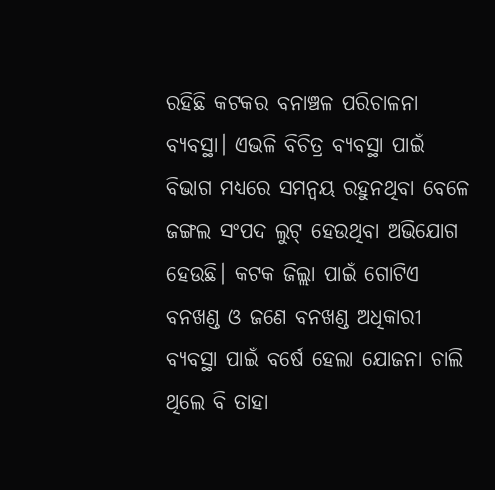ରହିଛି କଟକର ବନାଞ୍ଚଳ ପରିଚାଳନା ବ୍ୟବସ୍ଥା। ଏଭଳି ବିଚିତ୍ର ବ୍ୟବସ୍ଥା ପାଇଁ ବିଭାଗ ମଧ୍ୟରେ ସମନ୍ବୟ ରହୁନଥିବା ବେଳେ ଜଙ୍ଗଲ ସଂପଦ ଲୁଟ୍ ହେଉଥିବା ଅଭିଯୋଗ ହେଉଛି। କଟକ ଜିଲ୍ଲା ପାଇଁ ଗୋଟିଏ ବନଖଣ୍ଡ ଓ ଜଣେ ବନଖଣ୍ଡ ଅଧିକାରୀ ବ୍ୟବସ୍ଥା ପାଇଁ ବର୍ଷେ ହେଲା ଯୋଜନା ଚାଲି ଥିଲେ ବି ତାହା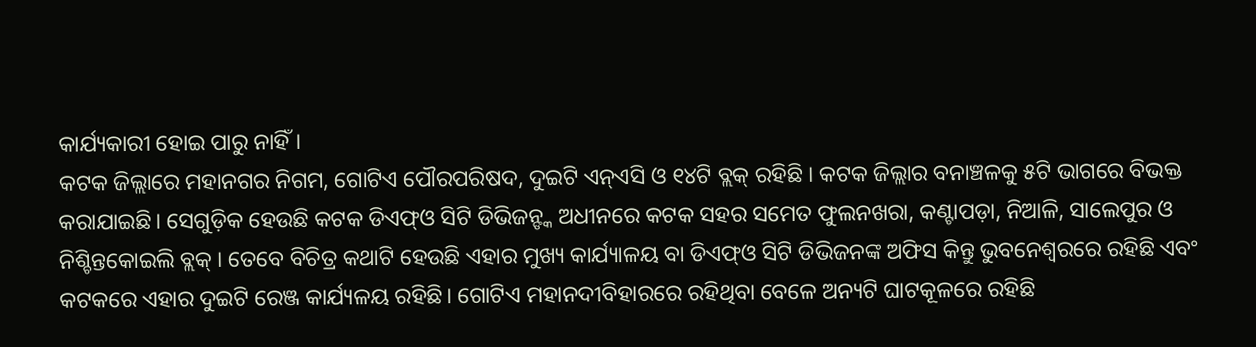କାର୍ଯ୍ୟକାରୀ ହୋଇ ପାରୁ ନାହିଁ।
କଟକ ଜିଲ୍ଲାରେ ମହାନଗର ନିଗମ, ଗୋଟିଏ ପୌରପରିଷଦ, ଦୁଇଟି ଏନ୍ଏସି ଓ ୧୪ଟି ବ୍ଲକ୍ ରହିଛି । କଟକ ଜିଲ୍ଲାର ବନାଞ୍ଚଳକୁ ୫ଟି ଭାଗରେ ବିଭକ୍ତ କରାଯାଇଛି। ସେଗୁଡ଼ିକ ହେଉଛି କଟକ ଡିଏଫ୍ଓ ସିଟି ଡିଭିଜନ୍ଙ୍କ ଅଧୀନରେ କଟକ ସହର ସମେତ ଫୁଲନଖରା, କଣ୍ଟାପଡ଼ା, ନିଆଳି, ସାଲେପୁର ଓ ନିଶ୍ଚିନ୍ତକୋଇଲି ବ୍ଲକ୍ । ତେବେ ବିଚିତ୍ର କଥାଟି ହେଉଛି ଏହାର ମୁଖ୍ୟ କାର୍ଯ୍ୟାଳୟ ବା ଡିଏଫ୍ଓ ସିଟି ଡିଭିଜନଙ୍କ ଅଫିସ କିନ୍ତୁ ଭୁବନେଶ୍ବରରେ ରହିଛି ଏବଂ କଟକରେ ଏହାର ଦୁଇଟି ରେଞ୍ଜ କାର୍ଯ୍ୟଳୟ ରହିଛି। ଗୋଟିଏ ମହାନଦୀବିହାରରେ ରହିଥିବା ବେଳେ ଅନ୍ୟଟି ଘାଟକୂଳରେ ରହିଛି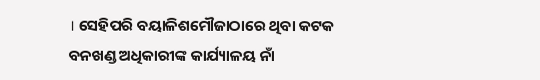। ସେହିପରି ବୟାଳିଶମୌଜାଠାରେ ଥିବା କଟକ ବନଖଣ୍ଡ ଅଧିକାରୀଙ୍କ କାର୍ଯ୍ୟାଳୟ ନାଁ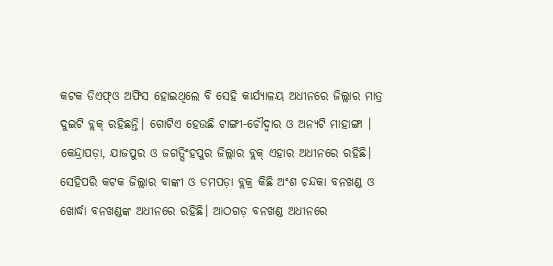କଟକ ଡିଏଫ୍ଓ ଅଫିସ ହୋଇଥିଲେ ବି ସେହି କାର୍ଯ୍ୟାଳୟ ଅଧୀନରେ ଜିଲ୍ଲାର ମାତ୍ର ଦୁଇଟି ବ୍ଲକ୍ ରହିଛନ୍ତି। ଗୋଟିଏ ହେଉଛି ଟାଙ୍ଗୀ-ଚୌଦ୍ବାର ଓ ଅନ୍ୟଟି ମାହାଙ୍ଗା । କେନ୍ଦ୍ରାପଡ଼ା, ଯାଜପୁର ଓ ଜଗତ୍ସିଂହପୁର ଜିଲ୍ଲାର ବ୍ଲକ୍ ଏହାର ଅଧୀନରେ ରହିଛି।
ସେହିପରି କଟକ ଜିଲ୍ଲାର ବାଙ୍କୀ ଓ ଡମପଡ଼ା ବ୍ଲକ୍ର କିଛି ଅଂଶ ଚନ୍ଦକା ବନଖଣ୍ଡ ଓ ଖୋର୍ଦ୍ଧା ବନଖଣ୍ଡଙ୍କ ଅଧୀନରେ ରହିଛି। ଆଠଗଡ଼ ବନଖଣ୍ଡ ଅଧୀନରେ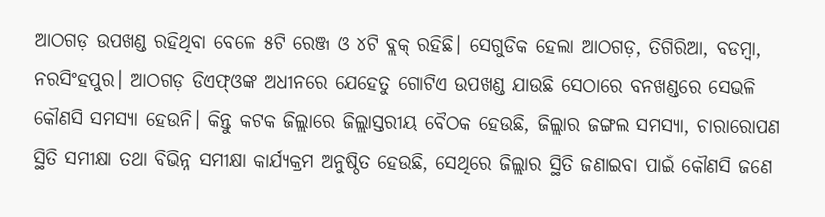ଆଠଗଡ଼ ଉପଖଣ୍ଡ ରହିଥିବା ବେଳେ ୫ଟି ରେଞ୍ଜ ଓ ୪ଟି ବ୍ଲକ୍ ରହିଛି। ସେଗୁଡିକ ହେଲା ଆଠଗଡ଼, ତିଗିରିଆ, ବଡମ୍ବା, ନରସିଂହପୁର। ଆଠଗଡ଼ ଡିଏଫ୍ଓଙ୍କ ଅଧୀନରେ ଯେହେତୁ ଗୋଟିଏ ଉପଖଣ୍ଡ ଯାଉଛି ସେଠାରେ ବନଖଣ୍ଡରେ ସେଭଳି କୌଣସି ସମସ୍ୟା ହେଉନି। କିନ୍ତୁ କଟକ ଜିଲ୍ଲାରେ ଜିଲ୍ଲାସ୍ତରୀୟ ବୈଠକ ହେଉଛି, ଜିଲ୍ଲାର ଜଙ୍ଗଲ ସମସ୍ୟା, ଚାରାରୋପଣ ସ୍ଥିତି ସମୀକ୍ଷା ତଥା ବିଭିନ୍ନ ସମୀକ୍ଷା କାର୍ଯ୍ୟକ୍ରମ ଅନୁଷ୍ଠିତ ହେଉଛି, ସେଥିରେ ଜିଲ୍ଲାର ସ୍ଥିତି ଜଣାଇବା ପାଇଁ କୌଣସି ଜଣେ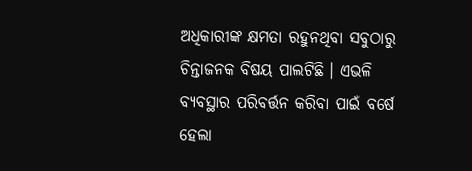ଅଧିକାରୀଙ୍କ କ୍ଷମତା ରହୁନଥିବା ସବୁଠାରୁ ଚିନ୍ତାଜନକ ବିଷୟ ପାଲଟିଛି । ଏଭଳି ବ୍ୟବସ୍ଥାର ପରିବର୍ତ୍ତନ କରିବା ପାଇଁ ବର୍ଷେ ହେଲା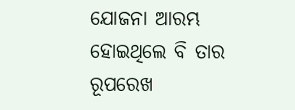ଯୋଜନା ଆରମ୍ଭ ହୋଇଥିଲେ ବି ତାର ରୂପରେଖ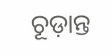ଚୂଡ଼ାନ୍ତ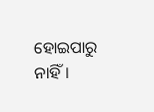ହୋଇପାରୁ ନାହିଁ।